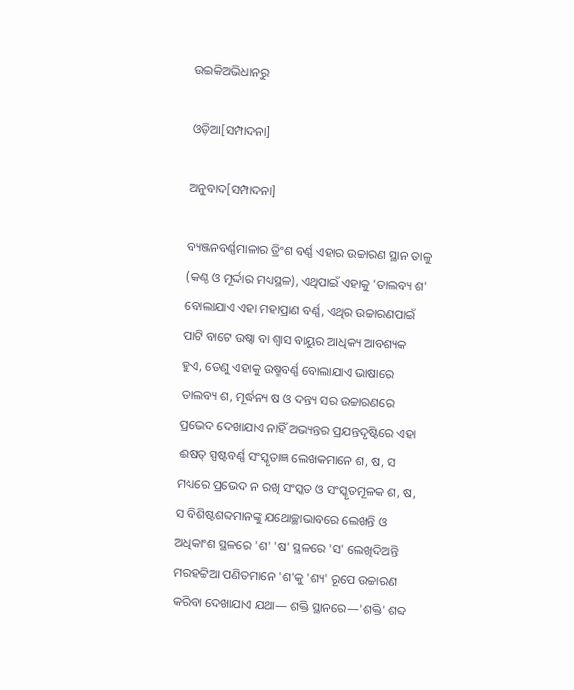ଉଇକିଅଭିଧାନ‌ରୁ

ଓଡ଼ିଆ[ସମ୍ପାଦନା]

ଅନୁବାଦ[ସମ୍ପାଦନା]

ବ୍ୟଞ୍ଜନବର୍ଣ୍ଣମାଳାର ତ୍ରିଂଶ ବର୍ଣ୍ଣ ଏହାର ଉଚ୍ଚାରଣ ସ୍ଥାନ ତାଳୁ (କଣ୍ଠ ଓ ମୂର୍ଦ୍ଦାର ମଧ୍ୟସ୍ଥଳ), ଏଥିପାଇଁ ଏହାକୁ 'ତାଲବ୍ୟ ଶ' ବୋଲାଯାଏ ଏହା ମହାପ୍ରାଣ ବର୍ଣ୍ଣ, ଏଥିର ଉଚ୍ଚାରଣପାଇଁ ପାଟି ବାଟେ ଉଷ୍ୱା ବା ଶ୍ୱାସ ବାୟୁର ଆଧିକ୍ୟ ଆବଶ୍ୟକ ହୁଏ, ତେଣୁ ଏହାକୁ ଉଷ୍ମବର୍ଣ୍ଣ ବୋଲାଯାଏ ଭାଷାରେ ତାଲବ୍ୟ ଶ, ମୂର୍ଦ୍ଧନ୍ୟ ଷ ଓ ଦନ୍ତ୍ୟ ସର ଉଚ୍ଚାରଣରେ ପ୍ରଭେଦ ଦେଖାଯାଏ ନାହିଁ ଅଭ୍ୟନ୍ତର ପ୍ରଯନ୍ତଦୃଷ୍ଟିରେ ଏହା ଈଷତ୍ ସ୍ପଷ୍ଟବର୍ଣ୍ଣ ସଂସ୍କୃତାଜ୍ଞ ଲେଖକମାନେ ଶ, ଷ, ସ ମଧ୍ୟରେ ପ୍ରଭେଦ ନ ରଖି ସଂସ୍କତ ଓ ସଂସ୍କୃତମୂଳକ ଶ, ଷ, ସ ବିଶିଷ୍ଟଶବ୍ଦମାନଙ୍କୁ ଯଥୋଚ୍ଛାଭାବରେ ଲେଖନ୍ତି ଓ ଅଧିକାଂଶ ସ୍ଥଳରେ 'ଶ' 'ଷ' ସ୍ଥଳରେ 'ସ' ଲେଖିଦିଅନ୍ତି ମରହଟ୍ଟିଆ ପଣିତମାନେ 'ଶ'କୁ 'ଶ୍ୟ' ରୂପେ ଉଚ୍ଚାରଣ କରିବା ଦେଖାଯାଏ ଯଥା— ଶକ୍ତି ସ୍ଥାନରେ—'ଶକ୍ତି' ଶବ୍ଦ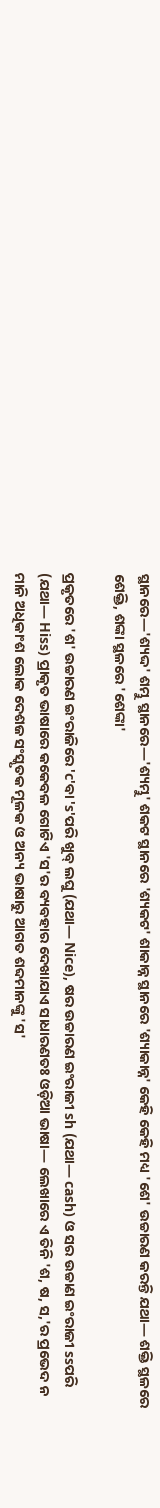ସ୍ଥାନରେ—'ଶ୍ୟଦ୍ଦ' ଶମ୍ଭୁ ସ୍ଥାନରେ—'ଶ୍ୟମ୍ଭୁ' ଶକଟ ସ୍ଥାନରେ 'ଶ୍ୟକଟ' ଶାକାନ୍ନ ସ୍ଥାନରେ 'ଶ୍ୟାକାନ୍ନ' କେହି କେହି ମଧ୍ୟ 'ଶେ' ଉଚ୍ଚାରଣ କରନ୍ତି ଯଥା— ଶକ୍ତି ସ୍ଥଳରେ ଶେକ୍ତି, ଶଙ୍କା ସ୍ଥଳରେ 'ଶେଙ୍କା'

ପ୍ରକୃତରେ 'ଶ' ଉଚ୍ଚାରଣ ଇଂରାଜିରେ 'c'ବା 's'ପରି ଖୁବ୍ ଲଘୁ (ଯଥା— Nice), ଷର ଉଚ୍ଚାରଣ ଇଂରାଜୀ sh (ଯଥା— cash) ଓ ସର ଉଚ୍ଚାଣ ଇଂରାଜୀ ssପରି (ଯଥା— Hiss) ପ୍ରାକୃତ ଭାଷାରେ କକେବଳ ଗୋଟିଏ 'ସ'ର ବ୍ୟବହାର ଦେଖାଯାଏ ସାଧାରଣତଃ ଓଡ଼ିଆ ଭାଷା— ଲେଖାରେ ଏ ତିନି 'ଶ, ଷ, ସ,'ର ପ୍ରଭେଦ ନ ମାନି ଅଧିକାଂଶ ଲୋକ ଦେଶଜ ସଂସ୍କୃତକ ମୂଳକ ଓ ଅନ୍ୟ ଭାଷାରୁ ଆଗତ ଶବ୍ଦମାନଙ୍କୁ 'ସ'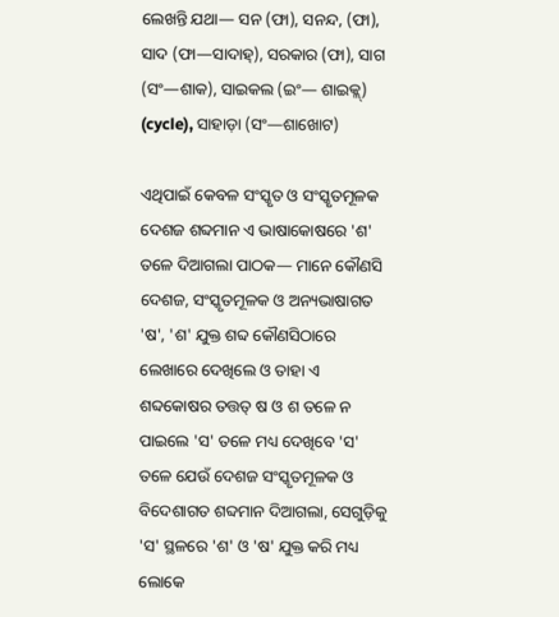ଲେଖନ୍ତି ଯଥା— ସନ (ଫା), ସନନ୍ଦ, (ଫା), ସାଦ (ଫା—ସାଦାହ୍), ସରକାର (ଫା), ସାଗ (ସଂ—ଶାକ), ସାଇକଲ (ଇଂ— ଶାଇକ୍ଲ୍) (cycle), ସାହାଡ଼ା (ସଂ—ଶାଖୋଟ)

ଏଥିପାଇଁ କେବଳ ସଂସ୍କୃତ ଓ ସଂସ୍କୃତମୂଳକ ଦେଶଜ ଶବ୍ଦମାନ ଏ ଭାଷାକୋଷରେ 'ଶ' ତଳେ ଦିଆଗଲା ପାଠକ— ମାନେ କୌଣସି ଦେଶଜ, ସଂସ୍କୃତମୂଳକ ଓ ଅନ୍ୟଭାଷାଗତ 'ଷ', 'ଶ' ଯୁକ୍ତ ଶବ୍ଦ କୌଣସିଠାରେ ଲେଖାରେ ଦେଖିଲେ ଓ ତାହା ଏ ଶବ୍ଦକୋଷର ତତ୍ତତ୍ ଷ ଓ ଶ ତଳେ ନ ପାଇଲେ 'ସ' ତଳେ ମଧ୍ୟ ଦେଖିବେ 'ସ' ତଳେ ଯେଉଁ ଦେଶଜ ସଂସ୍କୃତମୂଳକ ଓ ବିଦେଶାଗତ ଶବ୍ଦମାନ ଦିଆଗଲା, ସେଗୁଡ଼ିକୁ 'ସ' ସ୍ଥଳରେ 'ଶ' ଓ 'ଷ' ଯୁକ୍ତ କରି ମଧ୍ୟ ଲୋକେ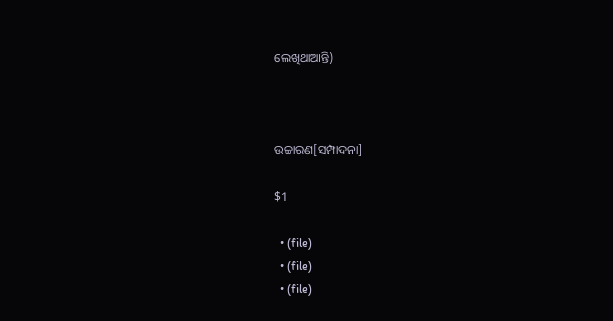ଲେଖିଥାଆନ୍ତି)



ଉଚ୍ଚାରଣ[ସମ୍ପାଦନା]

$1

  • (file)
  • (file)
  • (file)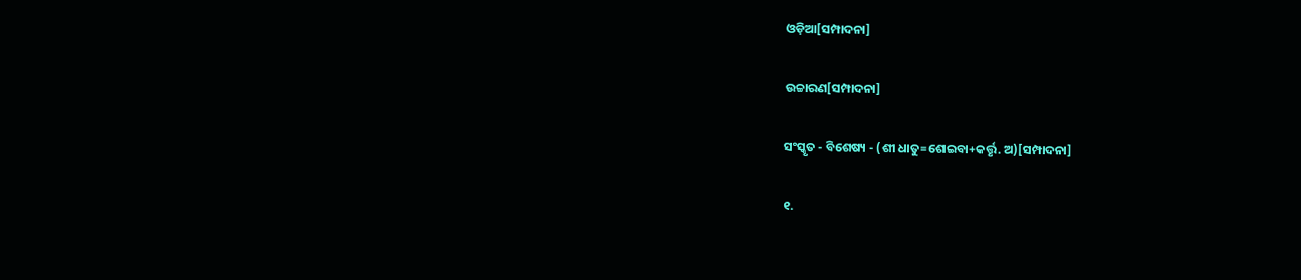ଓଡ଼ିଆ[ସମ୍ପାଦନା]

ଉଚ୍ଚାରଣ[ସମ୍ପାଦନା]

ସଂସ୍କୃତ - ବିଶେଷ୍ୟ - (ଶୀ ଧାତୁ=ଶୋଇବା+କର୍ତ୍ତୃ. ଅ)[ସମ୍ପାଦନା]

୧.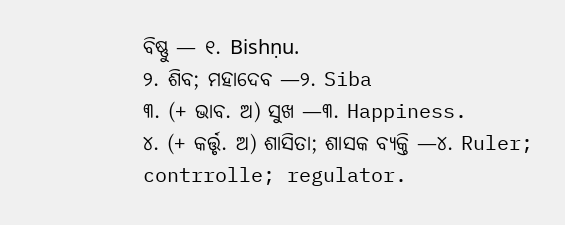ବିଷ୍ଣୁ — ୧. Bishṇu.
୨. ଶିବ; ମହାଦେବ —୨. Siba
୩. (+ ଭାବ. ଅ) ସୁଖ —୩. Happiness.
୪. (+ କର୍ତ୍ତୃ. ଅ) ଶାସିତା; ଶାସକ ବ୍ୟକ୍ତି —୪. Ruler; contrrolle; regulator.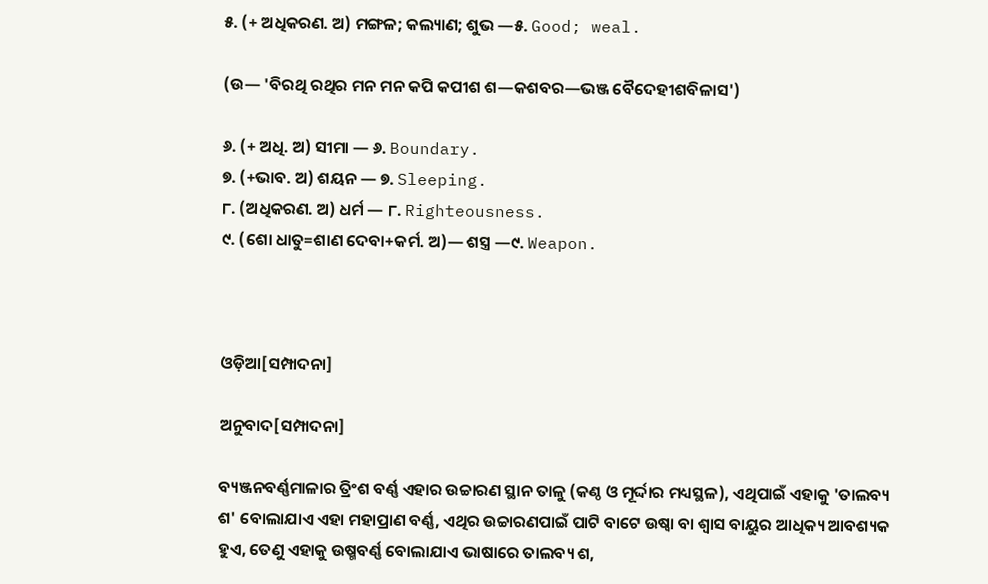୫. (+ ଅଧିକରଣ. ଅ) ମଙ୍ଗଳ; କଲ୍ୟାଣ; ଶୁଭ —୫. Good; weal.

(ଉ— 'ବିରଥି ରଥିର ମନ ମନ କପି କପୀଶ ଶ—କଶବର—ଭଞ୍ଜ ବୈଦେହୀଶବିଳାସ')

୬. (+ ଅଧି. ଅ) ସୀମା — ୬. Boundary.
୭. (+ଭାବ. ଅ) ଶୟନ — ୭. Sleeping.
୮. (ଅଧିକରଣ. ଅ) ଧର୍ମ — ୮. Righteousness.
୯. (ଶୋ ଧାତୁ=ଶାଣ ଦେବା+କର୍ମ. ଅ)— ଶସ୍ତ୍ର —୯. Weapon.



ଓଡ଼ିଆ[ସମ୍ପାଦନା]

ଅନୁବାଦ[ସମ୍ପାଦନା]

ବ୍ୟଞ୍ଜନବର୍ଣ୍ଣମାଳାର ତ୍ରିଂଶ ବର୍ଣ୍ଣ ଏହାର ଉଚ୍ଚାରଣ ସ୍ଥାନ ତାଳୁ (କଣ୍ଠ ଓ ମୂର୍ଦ୍ଦାର ମଧ୍ୟସ୍ଥଳ), ଏଥିପାଇଁ ଏହାକୁ 'ତାଲବ୍ୟ ଶ' ବୋଲାଯାଏ ଏହା ମହାପ୍ରାଣ ବର୍ଣ୍ଣ, ଏଥିର ଉଚ୍ଚାରଣପାଇଁ ପାଟି ବାଟେ ଉଷ୍ୱା ବା ଶ୍ୱାସ ବାୟୁର ଆଧିକ୍ୟ ଆବଶ୍ୟକ ହୁଏ, ତେଣୁ ଏହାକୁ ଉଷ୍ମବର୍ଣ୍ଣ ବୋଲାଯାଏ ଭାଷାରେ ତାଲବ୍ୟ ଶ,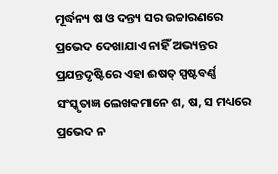ମୂର୍ଦ୍ଧନ୍ୟ ଷ ଓ ଦନ୍ତ୍ୟ ସର ଉଚ୍ଚାରଣରେ ପ୍ରଭେଦ ଦେଖାଯାଏ ନାହିଁ ଅଭ୍ୟନ୍ତର ପ୍ରଯନ୍ତଦୃଷ୍ଟିରେ ଏହା ଈଷତ୍ ସ୍ପଷ୍ଟବର୍ଣ୍ଣ ସଂସ୍କୃତାଜ୍ଞ ଲେଖକମାନେ ଶ, ଷ, ସ ମଧ୍ୟରେ ପ୍ରଭେଦ ନ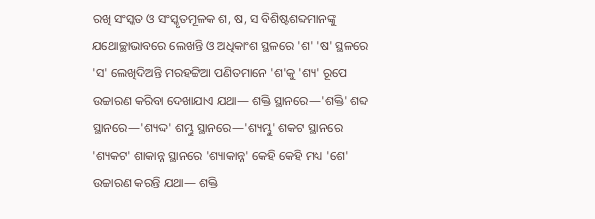ରଖି ସଂସ୍କତ ଓ ସଂସ୍କୃତମୂଳକ ଶ, ଷ, ସ ବିଶିଷ୍ଟଶବ୍ଦମାନଙ୍କୁ ଯଥୋଚ୍ଛାଭାବରେ ଲେଖନ୍ତି ଓ ଅଧିକାଂଶ ସ୍ଥଳରେ 'ଶ' 'ଷ' ସ୍ଥଳରେ 'ସ' ଲେଖିଦିଅନ୍ତି ମରହଟ୍ଟିଆ ପଣିତମାନେ 'ଶ'କୁ 'ଶ୍ୟ' ରୂପେ ଉଚ୍ଚାରଣ କରିବା ଦେଖାଯାଏ ଯଥା— ଶକ୍ତି ସ୍ଥାନରେ—'ଶକ୍ତି' ଶବ୍ଦ ସ୍ଥାନରେ—'ଶ୍ୟଦ୍ଦ' ଶମ୍ଭୁ ସ୍ଥାନରେ—'ଶ୍ୟମ୍ଭୁ' ଶକଟ ସ୍ଥାନରେ 'ଶ୍ୟକଟ' ଶାକାନ୍ନ ସ୍ଥାନରେ 'ଶ୍ୟାକାନ୍ନ' କେହି କେହି ମଧ୍ୟ 'ଶେ' ଉଚ୍ଚାରଣ କରନ୍ତି ଯଥା— ଶକ୍ତି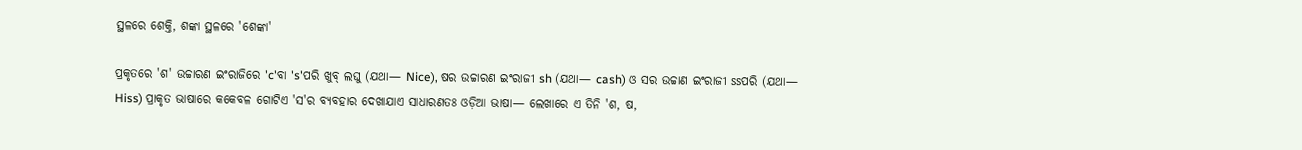ସ୍ଥଳରେ ଶେକ୍ତି, ଶଙ୍କା ସ୍ଥଳରେ 'ଶେଙ୍କା'

ପ୍ରକୃତରେ 'ଶ' ଉଚ୍ଚାରଣ ଇଂରାଜିରେ 'c'ବା 's'ପରି ଖୁବ୍ ଲଘୁ (ଯଥା— Nice), ଷର ଉଚ୍ଚାରଣ ଇଂରାଜୀ sh (ଯଥା— cash) ଓ ସର ଉଚ୍ଚାଣ ଇଂରାଜୀ ssପରି (ଯଥା— Hiss) ପ୍ରାକୃତ ଭାଷାରେ କକେବଳ ଗୋଟିଏ 'ସ'ର ବ୍ୟବହାର ଦେଖାଯାଏ ସାଧାରଣତଃ ଓଡ଼ିଆ ଭାଷା— ଲେଖାରେ ଏ ତିନି 'ଶ, ଷ,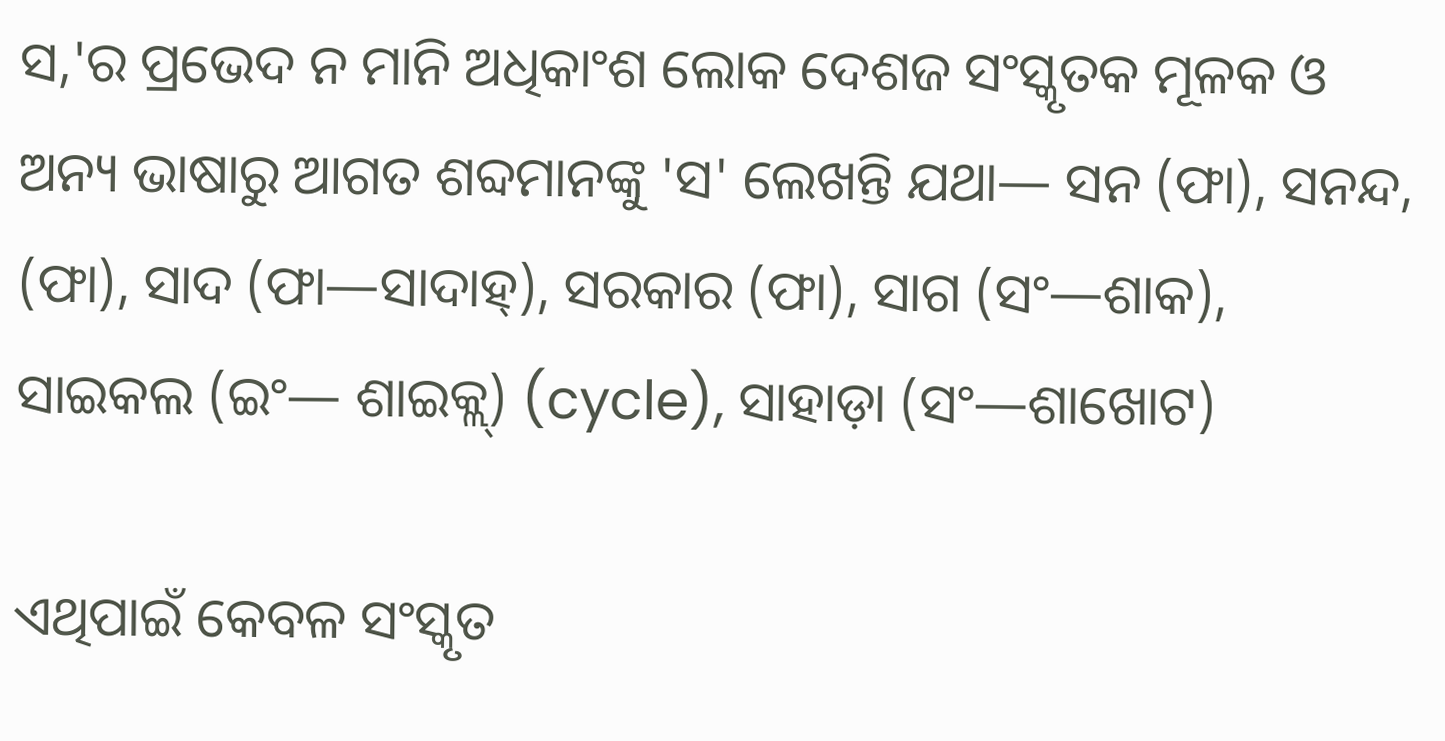ସ,'ର ପ୍ରଭେଦ ନ ମାନି ଅଧିକାଂଶ ଲୋକ ଦେଶଜ ସଂସ୍କୃତକ ମୂଳକ ଓ ଅନ୍ୟ ଭାଷାରୁ ଆଗତ ଶବ୍ଦମାନଙ୍କୁ 'ସ' ଲେଖନ୍ତି ଯଥା— ସନ (ଫା), ସନନ୍ଦ, (ଫା), ସାଦ (ଫା—ସାଦାହ୍), ସରକାର (ଫା), ସାଗ (ସଂ—ଶାକ), ସାଇକଲ (ଇଂ— ଶାଇକ୍ଲ୍) (cycle), ସାହାଡ଼ା (ସଂ—ଶାଖୋଟ)

ଏଥିପାଇଁ କେବଳ ସଂସ୍କୃତ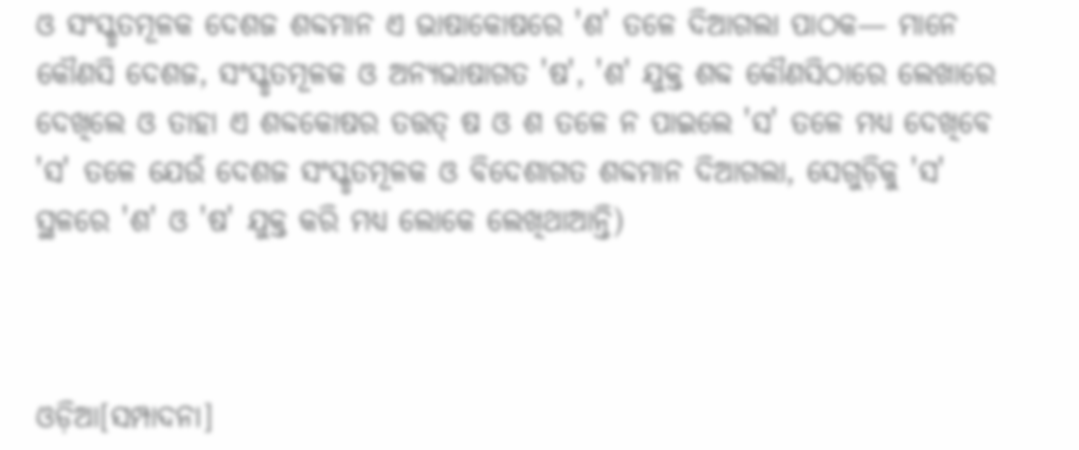ଓ ସଂସ୍କୃତମୂଳକ ଦେଶଜ ଶବ୍ଦମାନ ଏ ଭାଷାକୋଷରେ 'ଶ' ତଳେ ଦିଆଗଲା ପାଠକ— ମାନେ କୌଣସି ଦେଶଜ, ସଂସ୍କୃତମୂଳକ ଓ ଅନ୍ୟଭାଷାଗତ 'ଷ', 'ଶ' ଯୁକ୍ତ ଶବ୍ଦ କୌଣସିଠାରେ ଲେଖାରେ ଦେଖିଲେ ଓ ତାହା ଏ ଶବ୍ଦକୋଷର ତତ୍ତତ୍ ଷ ଓ ଶ ତଳେ ନ ପାଇଲେ 'ସ' ତଳେ ମଧ୍ୟ ଦେଖିବେ 'ସ' ତଳେ ଯେଉଁ ଦେଶଜ ସଂସ୍କୃତମୂଳକ ଓ ବିଦେଶାଗତ ଶବ୍ଦମାନ ଦିଆଗଲା, ସେଗୁଡ଼ିକୁ 'ସ' ସ୍ଥଳରେ 'ଶ' ଓ 'ଷ' ଯୁକ୍ତ କରି ମଧ୍ୟ ଲୋକେ ଲେଖିଥାଆନ୍ତି)



ଓଡ଼ିଆ[ସମ୍ପାଦନା]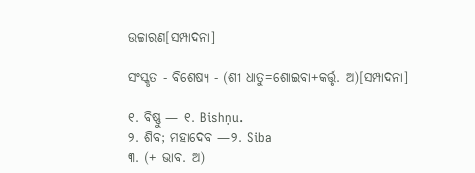ଉଚ୍ଚାରଣ[ସମ୍ପାଦନା]

ସଂସ୍କୃତ - ବିଶେଷ୍ୟ - (ଶୀ ଧାତୁ=ଶୋଇବା+କର୍ତ୍ତୃ. ଅ)[ସମ୍ପାଦନା]

୧. ବିଷ୍ଣୁ — ୧. Bishṇu.
୨. ଶିବ; ମହାଦେବ —୨. Siba
୩. (+ ଭାବ. ଅ)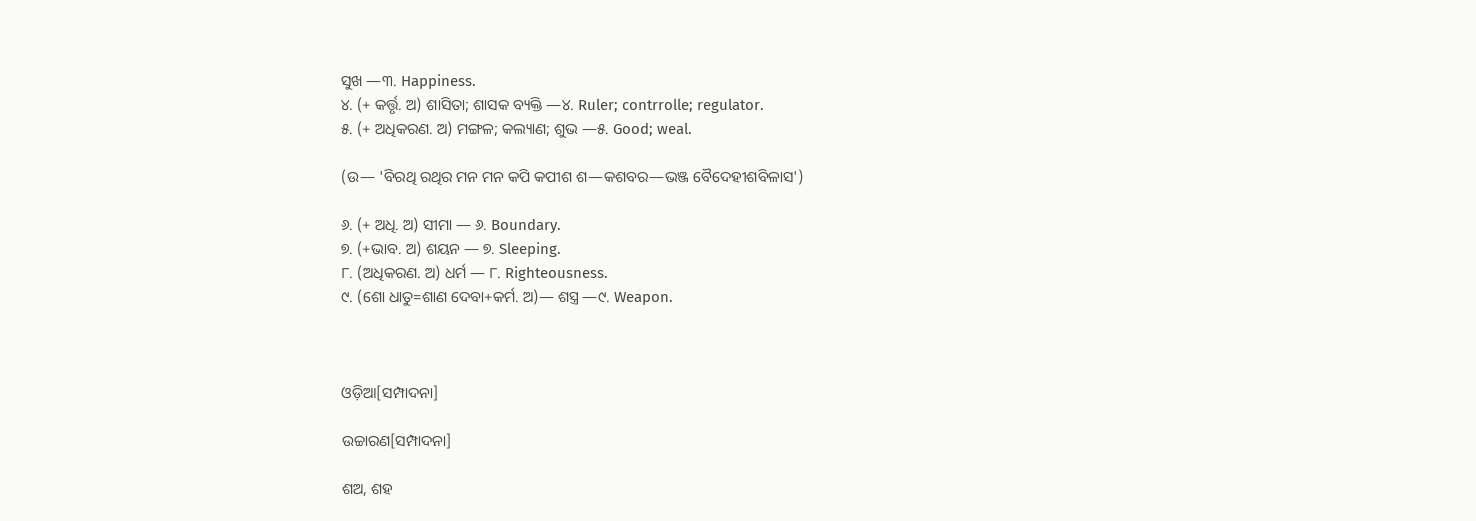ସୁଖ —୩. Happiness.
୪. (+ କର୍ତ୍ତୃ. ଅ) ଶାସିତା; ଶାସକ ବ୍ୟକ୍ତି —୪. Ruler; contrrolle; regulator.
୫. (+ ଅଧିକରଣ. ଅ) ମଙ୍ଗଳ; କଲ୍ୟାଣ; ଶୁଭ —୫. Good; weal.

(ଉ— 'ବିରଥି ରଥିର ମନ ମନ କପି କପୀଶ ଶ—କଶବର—ଭଞ୍ଜ ବୈଦେହୀଶବିଳାସ')

୬. (+ ଅଧି. ଅ) ସୀମା — ୬. Boundary.
୭. (+ଭାବ. ଅ) ଶୟନ — ୭. Sleeping.
୮. (ଅଧିକରଣ. ଅ) ଧର୍ମ — ୮. Righteousness.
୯. (ଶୋ ଧାତୁ=ଶାଣ ଦେବା+କର୍ମ. ଅ)— ଶସ୍ତ୍ର —୯. Weapon.



ଓଡ଼ିଆ[ସମ୍ପାଦନା]

ଉଚ୍ଚାରଣ[ସମ୍ପାଦନା]

ଶଅ, ଶହ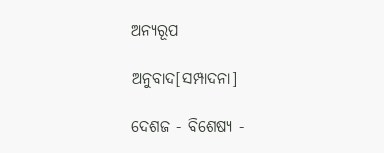ଅନ୍ୟରୂପ

ଅନୁବାଦ[ସମ୍ପାଦନା]

ଦେଶଜ - ବିଶେଷ୍ୟ -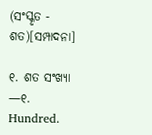(ସଂସ୍କୃତ - ଶତ)[ସମ୍ପାଦନା]

୧. ଶତ ସଂଖ୍ୟା —୧. Hundred.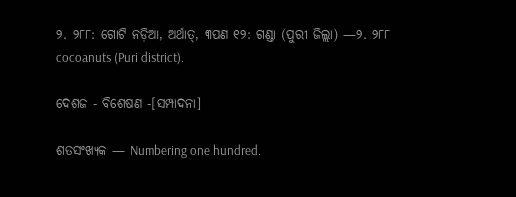୨. ୨୮୮: ଗୋଟି ନଡ଼ିଆ, ଅର୍ଥାତ୍, ୩ପଣ ୧୨: ଗଣ୍ଡା (ପୁରୀ ଜିଲ୍ଲା) —୨. ୨୮୮ cocoanuts (Puri district).

ଦେଶଜ - ବିଶେଷଣ -[ସମ୍ପାଦନା]

ଶତସଂଖ୍ୟକ — Numbering one hundred.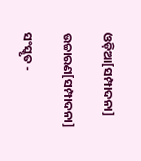ଓଡ଼ିଆ[ସମ୍ପାଦନା]

ଉଚ୍ଚାରଣ[ସମ୍ପାଦନା]

ସଂସ୍କୃତ -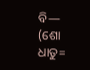ବି— (ଶୋ ଧାତୁ=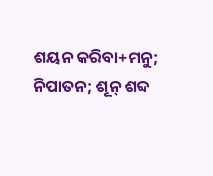ଶୟନ କରିବା+ମନୁ; ନିପାତନ; ଶୂନ୍ ଶବ୍ଦ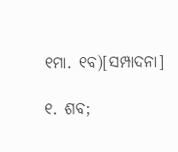୧ମା. ୧ବ)[ସମ୍ପାଦନା]

୧. ଶବ;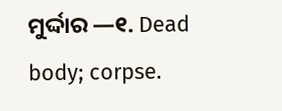ମୁର୍ଦ୍ଦାର —୧. Dead body; corpse.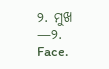୨. ମୁଖ —୨. Face.